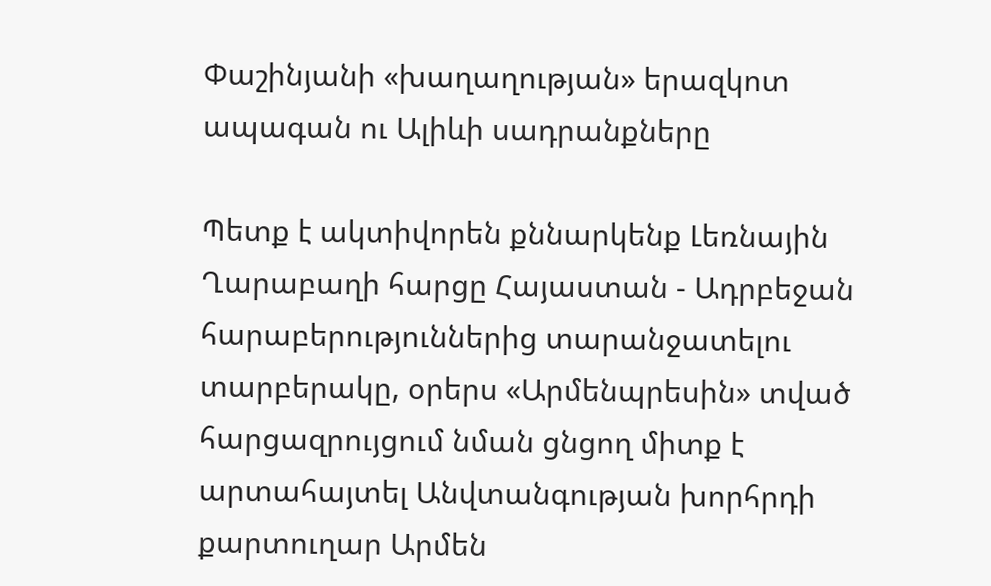Փաշինյանի «խաղաղության» երազկոտ ապագան ու Ալիևի սադրանքները

Պետք է ակտիվորեն քննարկենք Լեռնային Ղարաբաղի հարցը Հայաստան - Ադրբեջան հարաբերություններից տարանջատելու տարբերակը, օրերս «Արմենպրեսին» տված հարցազրույցում նման ցնցող միտք է արտահայտել Անվտանգության խորհրդի քարտուղար Արմեն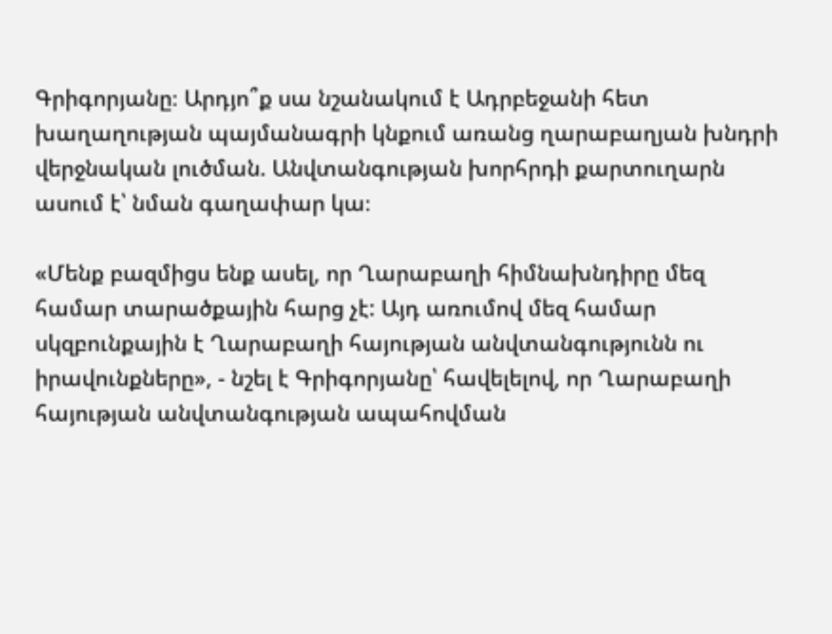Գրիգորյանը։ Արդյո՞ք սա նշանակում է Ադրբեջանի հետ խաղաղության պայմանագրի կնքում առանց ղարաբաղյան խնդրի վերջնական լուծման. Անվտանգության խորհրդի քարտուղարն ասում է՝ նման գաղափար կա։

«Մենք բազմիցս ենք ասել, որ Ղարաբաղի հիմնախնդիրը մեզ համար տարածքային հարց չէ: Այդ առումով մեզ համար սկզբունքային է Ղարաբաղի հայության անվտանգությունն ու իրավունքները», - նշել է Գրիգորյանը՝ հավելելով, որ Ղարաբաղի հայության անվտանգության ապահովման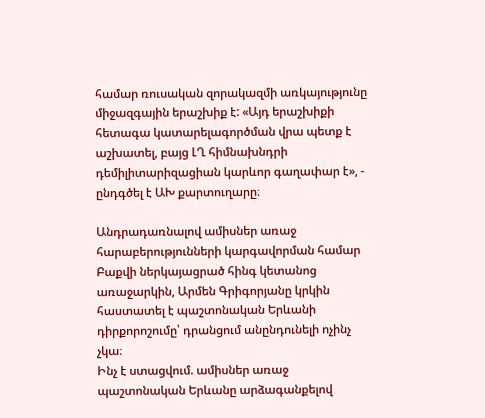համար ռուսական զորակազմի առկայությունը միջազգային երաշխիք է: «Այդ երաշխիքի հետագա կատարելագործման վրա պետք է աշխատել, բայց ԼՂ հիմնախնդրի դեմիլիտարիզացիան կարևոր գաղափար է», - ընդգծել է ԱԽ քարտուղարը։

Անդրադառնալով ամիսներ առաջ հարաբերությունների կարգավորման համար Բաքվի ներկայացրած հինգ կետանոց առաջարկին, Արմեն Գրիգորյանը կրկին հաստատել է պաշտոնական Երևանի դիրքորոշումը՝ դրանցում անընդունելի ոչինչ չկա։
Ինչ է ստացվում. ամիսներ առաջ պաշտոնական Երևանը արձագանքելով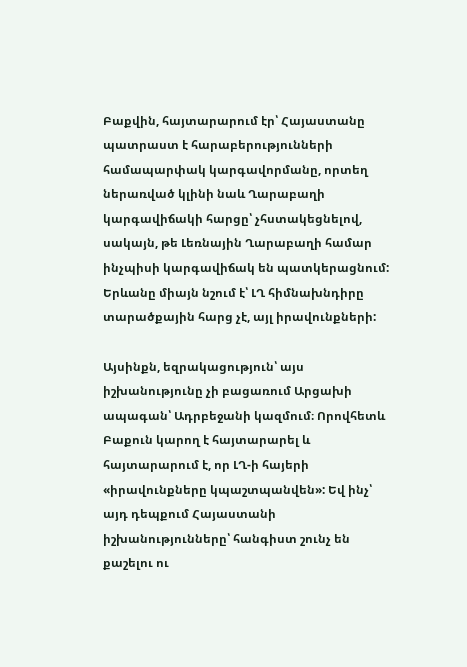Բաքվին, հայտարարում էր՝ Հայաստանը պատրաստ է հարաբերությունների համապարփակ կարգավորմանը, որտեղ ներառված կլինի նաև Ղարաբաղի կարգավիճակի հարցը՝ չհստակեցնելով, սակայն, թե Լեռնային Ղարաբաղի համար ինչպիսի կարգավիճակ են պատկերացնում: Երևանը միայն նշում է՝ ԼՂ հիմնախնդիրը տարածքային հարց չէ, այլ իրավունքների:

Այսինքն, եզրակացություն՝ այս իշխանությունը չի բացառում Արցախի ապագան՝ Ադրբեջանի կազմում։ Որովհետև Բաքուն կարող է հայտարարել և հայտարարում է, որ ԼՂ-ի հայերի «իրավունքները կպաշտպանվեն»: Եվ ինչ՝ այդ դեպքում Հայաստանի իշխանությունները՝ հանգիստ շունչ են քաշելու ու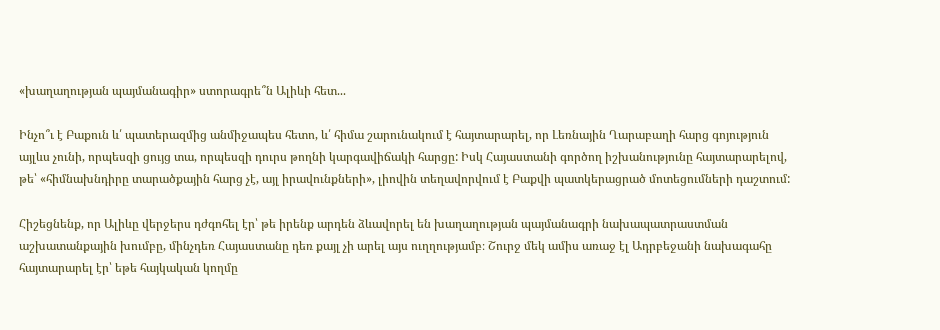«խաղաղության պայմանագիր» ստորագրե՞ն Ալիևի հետ...

Ինչո՞ւ է Բաքուն և՛ պատերազմից անմիջապես հետո, և՛ հիմա շարունակում է հայտարարել, որ Լեռնային Ղարաբաղի հարց գոյություն այլևս չունի, որպեսզի ցույց տա, որպեսզի դուրս թողնի կարգավիճակի հարցը: Իսկ Հայաստանի գործող իշխանությունը հայտարարելով, թե՝ «հիմնախնդիրը տարածքային հարց չէ, այլ իրավունքների», լիովին տեղավորվում է Բաքվի պատկերացրած մոտեցումների դաշտում:

Հիշեցնենք, որ Ալիևը վերջերս դժգոհել էր՝ թե իրենք արդեն ձևավորել են խաղաղության պայմանագրի նախապատրաստման աշխատանքային խումբը, մինչդեռ Հայաստանը դեռ քայլ չի արել այս ուղղությամբ։ Շուրջ մեկ ամիս առաջ էլ Ադրբեջանի նախագահը հայտարարել էր՝ եթե հայկական կողմը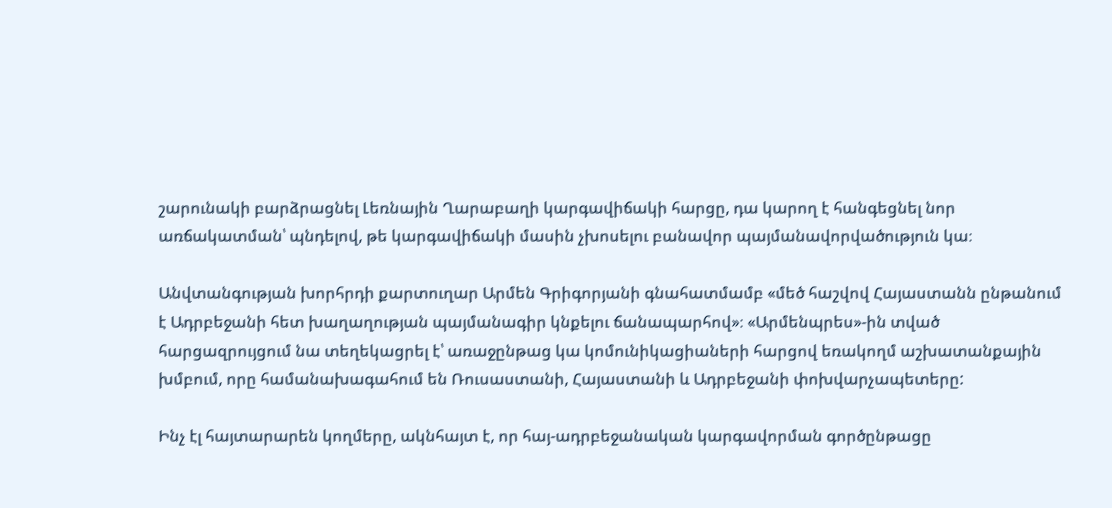շարունակի բարձրացնել Լեռնային Ղարաբաղի կարգավիճակի հարցը, դա կարող է հանգեցնել նոր առճակատման՝ պնդելով, թե կարգավիճակի մասին չխոսելու բանավոր պայմանավորվածություն կա։

Անվտանգության խորհրդի քարտուղար Արմեն Գրիգորյանի գնահատմամբ «մեծ հաշվով Հայաստանն ընթանում է Ադրբեջանի հետ խաղաղության պայմանագիր կնքելու ճանապարհով»։ «Արմենպրես»-ին տված հարցազրույցում նա տեղեկացրել է՝ առաջընթաց կա կոմունիկացիաների հարցով եռակողմ աշխատանքային խմբում, որը համանախագահում են Ռուսաստանի, Հայաստանի և Ադրբեջանի փոխվարչապետերը:

Ինչ էլ հայտարարեն կողմերը, ակնհայտ է, որ հայ-ադրբեջանական կարգավորման գործընթացը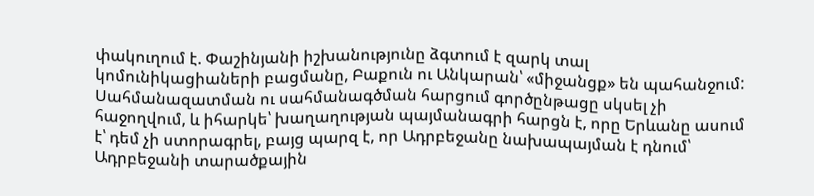փակուղում է. Փաշինյանի իշխանությունը ձգտում է զարկ տալ կոմունիկացիաների բացմանը, Բաքուն ու Անկարան՝ «միջանցք» են պահանջում: Սահմանազատման ու սահմանագծման հարցում գործընթացը սկսել չի հաջողվում, և իհարկե՝ խաղաղության պայմանագրի հարցն է, որը Երևանը ասում է՝ դեմ չի ստորագրել, բայց պարզ է, որ Ադրբեջանը նախապայման է դնում՝ Ադրբեջանի տարածքային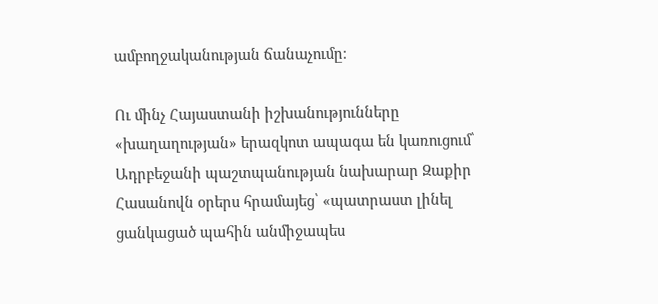ամբողջականության ճանաչումը։

Ու մինչ Հայաստանի իշխանությունները «խաղաղության» երազկոտ ապագա են կառուցում՝ Ադրբեջանի պաշտպանության նախարար Զաքիր Հասանովն օրերս հրամայեց՝ «պատրաստ լինել ցանկացած պահին անմիջապես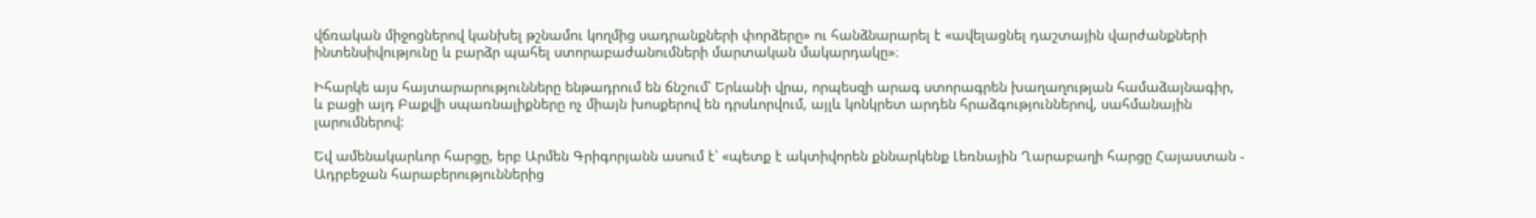վճռական միջոցներով կանխել թշնամու կողմից սադրանքների փորձերը» ու հանձնարարել է «ավելացնել դաշտային վարժանքների ինտենսիվությունը և բարձր պահել ստորաբաժանումների մարտական մակարդակը»։

Իհարկե այս հայտարարությունները ենթադրում են ճնշում՝ Երևանի վրա, որպեսզի արագ ստորագրեն խաղաղության համաձայնագիր, և բացի այդ Բաքվի սպառնալիքները ոչ միայն խոսքերով են դրսևորվում, այլև կոնկրետ արդեն հրաձգություններով, սահմանային լարումներով:

Եվ ամենակարևոր հարցը, երբ Արմեն Գրիգորյանն ասում է՝ «պետք է ակտիվորեն քննարկենք Լեռնային Ղարաբաղի հարցը Հայաստան - Ադրբեջան հարաբերություններից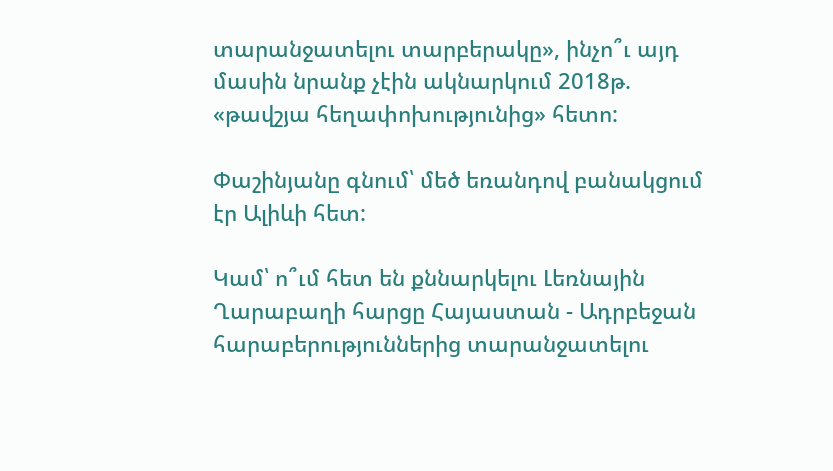տարանջատելու տարբերակը», ինչո՞ւ այդ մասին նրանք չէին ակնարկում 2018թ. «թավշյա հեղափոխությունից» հետո:

Փաշինյանը գնում՝ մեծ եռանդով բանակցում էր Ալիևի հետ:

Կամ՝ ո՞ւմ հետ են քննարկելու Լեռնային Ղարաբաղի հարցը Հայաստան - Ադրբեջան հարաբերություններից տարանջատելու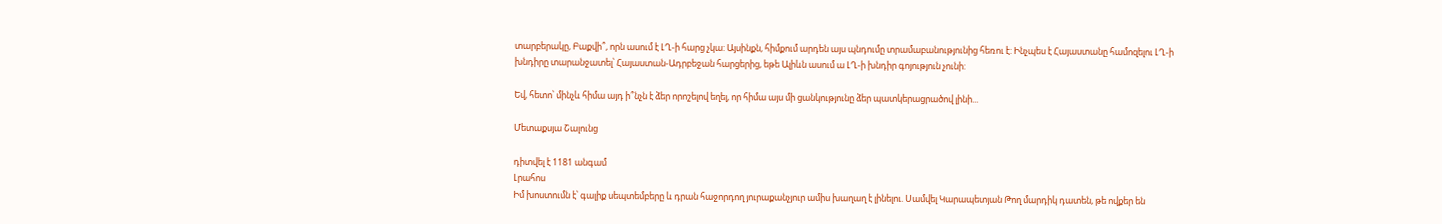տարբերակը, Բաքվի՞, որն ասում է ԼՂ-ի հարց չկա: Այսինքն, հիմքում արդեն այս պնդումը տրամաբանությունից հեռու է: Ինչպես է Հայաստանը համոզելու ԼՂ-ի խնդիրը տարանջատել՝ Հայաստան-Ադրբեջան հարցերից, եթե Ալիևն ասում ա ԼՂ-ի խնդիր գոյություն չունի:

Եվ, հետո՝ մինչև հիմա այդ ի՞նչն է ձեր որոշելով եղել, որ հիմա այս մի ցանկությունը ձեր պատկերացրածով լինի...

Մետաքսյա Շալունց

դիտվել է 1181 անգամ
Լրահոս
Իմ խոստումն է՝ գալիք սեպտեմբերը և դրան հաջորդող յուրաքանչյուր ամիս խաղաղ է լինելու. Սամվել Կարապետյան Թող մարդիկ դատեն, թե ովքեր են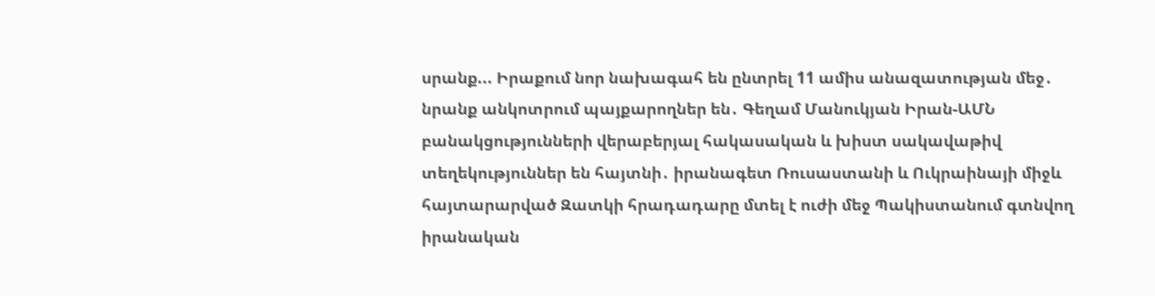սրանք... Իրաքում նոր նախագահ են ընտրել 11 ամիս անազատության մեջ․ նրանք անկոտրում պայքարողներ են․ Գեղամ Մանուկյան Իրան-ԱՄՆ բանակցությունների վերաբերյալ հակասական և խիստ սակավաթիվ տեղեկություններ են հայտնի․ իրանագետ Ռուսաստանի և Ուկրաինայի միջև հայտարարված Զատկի հրադադարը մտել է ուժի մեջ Պակիստանում գտնվող իրանական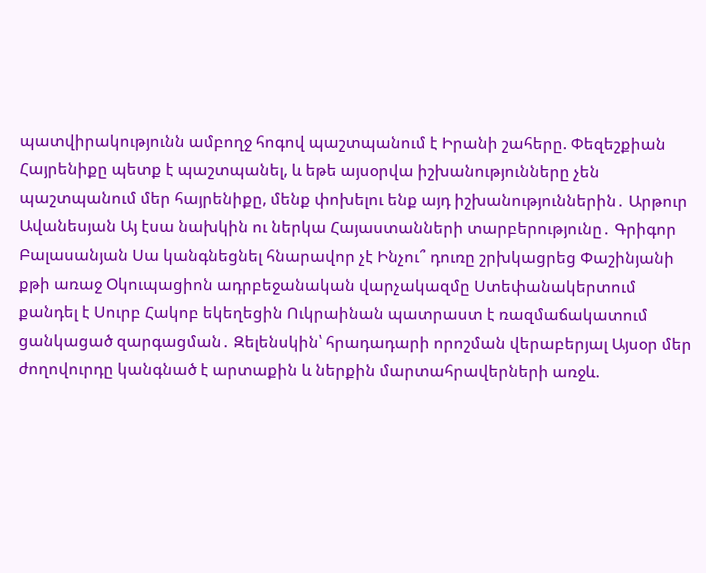պատվիրակությունն ամբողջ հոգով պաշտպանում է Իրանի շահերը. Փեզեշքիան Հայրենիքը պետք է պաշտպանել, և եթե այսօրվա իշխանությունները չեն պաշտպանում մեր հայրենիքը, մենք փոխելու ենք այդ իշխանություններին․ Արթուր Ավանեսյան Այ էսա նախկին ու ներկա Հայաստանների տարբերությունը․ Գրիգոր Բալասանյան Սա կանգնեցնել հնարավոր չէ Ինչու՞ դուռը շրխկացրեց Փաշինյանի քթի առաջ Օկուպացիոն ադրբեջանական վարչակազմը Ստեփանակերտում քանդել է Սուրբ Հակոբ եկեղեցին Ուկրաինան պատրաստ է ռազմաճակատում ցանկացած զարգացման․ Զելենսկին՝ հրադադարի որոշման վերաբերյալ Այսօր մեր ժողովուրդը կանգնած է արտաքին և ներքին մարտահրավերների առջև.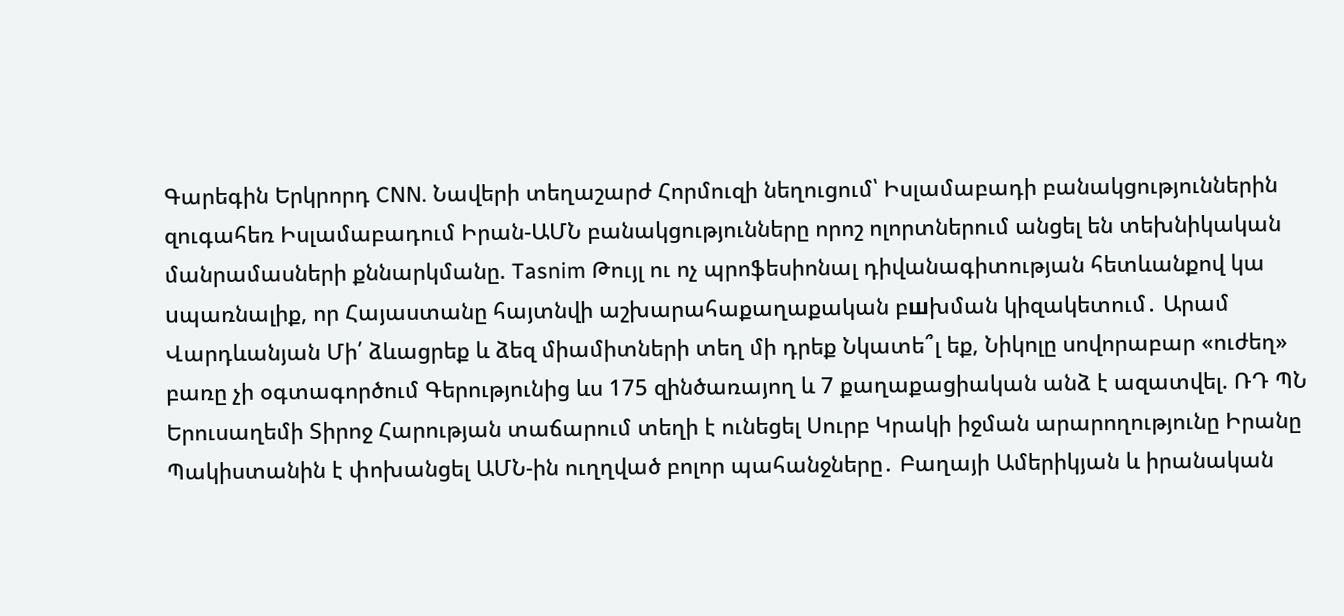Գարեգին Երկրորդ CNN. Նավերի տեղաշարժ Հորմուզի նեղուցում՝ Իսլամաբադի բանակցություններին զուգահեռ Իսլամաբադում Իրան-ԱՄՆ բանակցությունները որոշ ոլորտներում անցել են տեխնիկական մանրամասների քննարկմանը. Tasnim Թույլ ու ոչ պրոֆեսիոնալ դիվանագիտության հետևանքով կա uպառնալիք, որ Հայաստանը հայտնվի աշխարահաքաղաքական բшխման կիզակետում․ Արամ Վարդևանյան Մի՛ ձևացրեք և ձեզ միամիտների տեղ մի դրեք Նկատե՞լ եք, Նիկոլը սովորաբար «ուժեղ» բառը չի օգտագործում Գերությունից ևս 175 զինծառայող և 7 քաղաքացիական անձ է ազատվել. ՌԴ ՊՆ Երուսաղեմի Տիրոջ Հարության տաճարում տեղի է ունեցել Սուրբ Կրակի իջման արարողությունը Իրանը Պակիստանին է փոխանցել ԱՄՆ-ին ուղղված բոլոր պահանջները․ Բաղայի Ամերիկյան և իրանական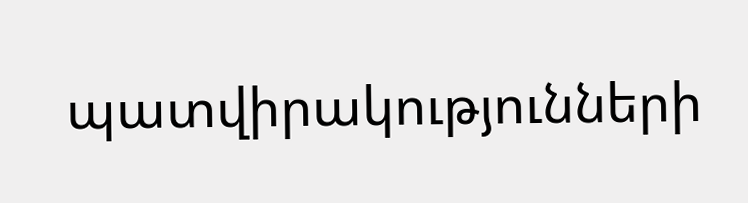պատվիրակությունների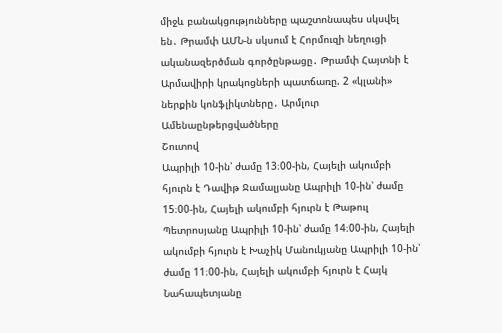միջև բանակցությունները պաշտոնապես սկսվել են․ Թրամփ ԱՄՆ-ն սկսում է Հորմուզի նեղուցի ականազերծման գործընթացը․ Թրամփ Հայտնի է Արմավիրի կրակոցների պատճառը. 2 «կլանի» ներքին կոնֆլիկտները․ Արմլուր
Ամենաընթերցվածները
Շուտով
Ապրիլի 10-ին՝ ժամը 13։00-ին, Հայելի ակումբի հյուրն է Դավիթ Ջամալյանը Ապրիլի 10-ին՝ ժամը 15։00-ին, Հայելի ակումբի հյուրն է Թաթուլ Պետրոսյանը Ապրիլի 10-ին՝ ժամը 14։00-ին, Հայելի ակումբի հյուրն է Խաչիկ Մանուկյանը Ապրիլի 10-ին՝ ժամը 11։00-ին, Հայելի ակումբի հյուրն է Հայկ Նահապետյանը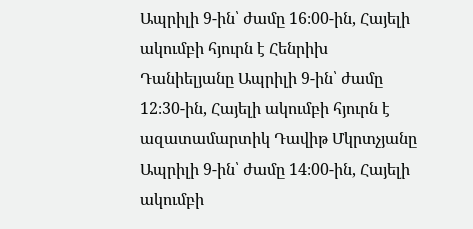Ապրիլի 9-ին՝ ժամը 16։00-ին, Հայելի ակումբի հյուրն է Հենրիխ Դանիելյանը Ապրիլի 9-ին՝ ժամը 12։30-ին, Հայելի ակումբի հյուրն է ազատամարտիկ Դավիթ Մկրտչյանը Ապրիլի 9-ին՝ ժամը 14։00-ին, Հայելի ակումբի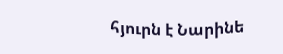հյուրն է Նարինե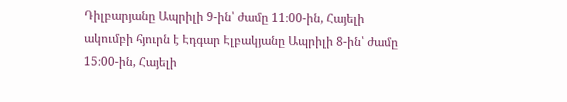Դիլբարյանը Ապրիլի 9-ին՝ ժամը 11։00-ին, Հայելի ակումբի հյուրն է Էդգար Էլբակյանը Ապրիլի 8-ին՝ ժամը 15։00-ին, Հայելի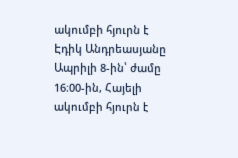ակումբի հյուրն է Էդիկ Անդրեասյանը Ապրիլի 8-ին՝ ժամը 16։00-ին, Հայելի ակումբի հյուրն է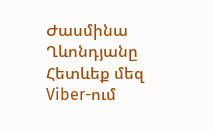Ժասմինա Ղևոնդյանը
Հետևեք մեզ Viber-ում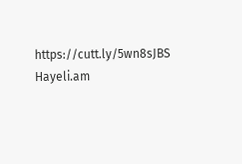https://cutt.ly/5wn8sJBS
Hayeli.am